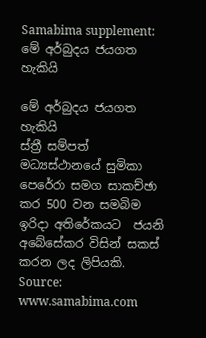Samabima supplement: මේ අර්බුදය ජයගත හැකියි

මේ අර්බුදය ජයගත හැකියි
ස්ත්‍රී සම්පත් මධ්‍යස්ථානයේ සුමිකා පෙරේරා සමග සාකච්ඡා කර 500 වන සමබිම ඉරිදා අතිරේකයට  ජයනි අබේසේකර විසින් සකස් කරන ලද ලිපියකි.
Source: www.samabima.com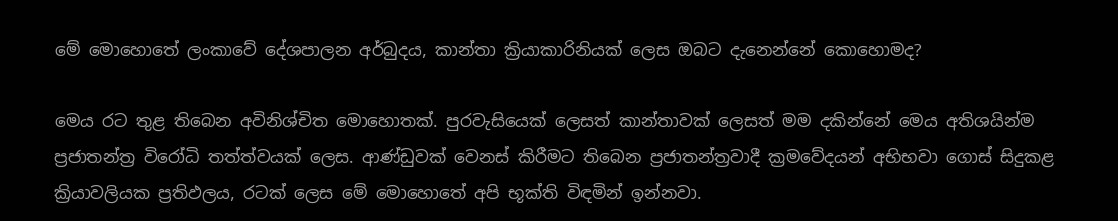මේ මොහොතේ ලංකාවේ දේශපාලන අර්බුදය, කාන්තා ක්‍රියාකාරිනියක් ලෙස ඔබට දැනෙන්නේ කොහොමද?

මෙය රට තුළ තිබෙන අවිනිශ්චිත මොහොතක්. පුරවැසියෙක් ලෙසත් කාන්තාවක් ලෙසත් මම දකින්නේ මෙය අතිශයින්ම ප්‍රජාතන්ත්‍ර විරෝධි තත්ත්වයක් ලෙස. ආණ්ඩුවක් වෙනස් කිරීමට තිබෙන ප්‍රජාතන්ත්‍රවාදී ක්‍රමවේදයන් අභිභවා ගොස් සිදුකළ ක්‍රියාවලියක ප්‍රතිඵලය, රටක් ලෙස මේ මොහොතේ අපි භූක්ති විඳමින් ඉන්නවා.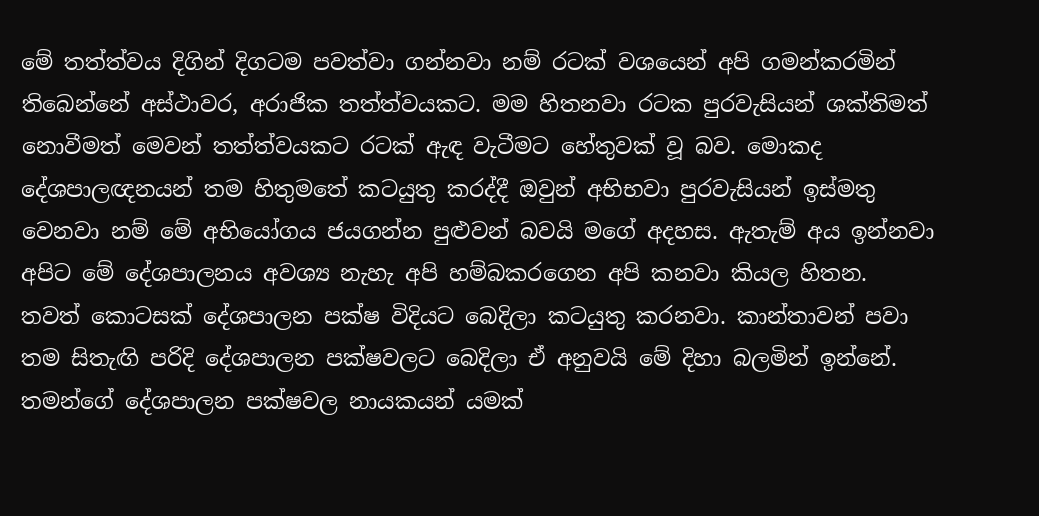මේ තත්ත්වය දිගින් දිගටම පවත්වා ගන්නවා නම් රටක් වශයෙන් අපි ගමන්කරමින් තිබෙන්නේ අස්ථාවර, අරාජික තත්ත්වයකට. මම හිතනවා රටක පුරවැසියන් ශක්තිමත් නොවීමත් මෙවන් තත්ත්වයකට රටක් ඇඳ වැටීමට හේතුවක් වූ බව. මොකද දේශපාලඥනයන් තම හිතුමතේ කටයුතු කරද්දී ඔවුන් අභිභවා පුරවැසියන් ඉස්මතු වෙනවා නම් මේ අභියෝගය ජයගන්න පුළුවන් බවයි මගේ අදහස. ඇතැම් අය ඉන්නවා අපිට මේ දේශපාලනය අවශ්‍ය නැහැ අපි හම්බකරගෙන අපි කනවා කියල හිතන. තවත් කොටසක් දේශපාලන පක්ෂ විදියට බෙදිලා කටයුතු කරනවා. කාන්තාවන් පවා තම සිතැඟි පරිදි දේශපාලන පක්ෂවලට බෙදිලා ඒ අනුවයි මේ දිහා බලමින් ඉන්නේ. තමන්ගේ දේශපාලන පක්ෂවල නායකයන් යමක්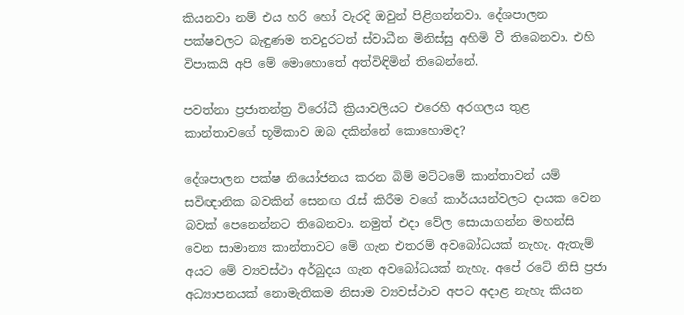කියනවා නම් එය හරි හෝ වැරදි ඔවුන් පිළිගන්නවා. දේශපාලන පක්ෂවලට බැඳුණම තවදුරටත් ස්වාධීන මිනිස්සු අහිමි වී තිබෙනවා. එහි විපාකයි අපි මේ මොහොතේ අත්විඳිමින් තිබෙන්නේ.

පවත්නා ප්‍රජාතන්ත්‍ර විරෝධී ක්‍රියාවලියට එරෙහි අරගලය තුළ කාන්තාවගේ භූමිකාව ඔබ දකින්නේ කොහොමද?

දේශපාලන පක්ෂ නියෝජනය කරන බිම් මට්ටමේ කාන්තාවන් යම් සවිඥානික බවකින් සෙනඟ රැස් කිරීම වගේ කාර්යයන්වලට දායක වෙන බවක් පෙනෙන්නට තිබෙනවා. නමුත් එදා වේල සොයාගන්න මහන්සි වෙන සාමාන්‍ය කාන්තාවට මේ ගැන එතරම් අවබෝධයක් නැහැ. ඇතැම් අයට මේ ව්‍යවස්ථා අර්බුදය ගැන අවබෝධයක් නැහැ. අපේ රටේ නිසි ප්‍රජා අධ්‍යාපනයක් නොමැතිකම නිසාම ව්‍යවස්ථාව අපට අදාළ නැහැ කියන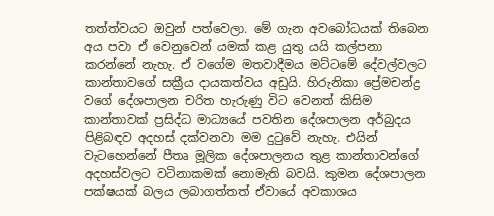තත්ත්වයට ඔවුන් පත්වෙලා. මේ ගැන අවබෝධයක් තිබෙන අය පවා ඒ වෙනුවෙන් යමක් කළ යුතු යයි කල්පනා කරන්නේ නැහැ. ඒ වගේම මතවාදීමය මට්ටමේ දේවල්වලට කාන්තාවගේ සක්‍රීය දායකත්වය අඩුයි. හිරුනිකා ප්‍රේමචන්ද්‍ර වගේ දේශපාලන චරිත හැරුණු විට වෙනත් කිසිම කාන්තාවක් ප්‍රසිද්ධ මාධ්‍යයේ පවතින දේශපාලන අර්බුදය පිළිබඳව අදහස් දක්වනවා මම දුටුවේ නැහැ. එයින් වැටහෙන්නේ පීතෘ මූලික දේශපාලනය තුළ කාන්තාවන්ගේ අදහස්වලට වටිනාකමක් නොමැති බවයි. කුමන දේශපාලන පක්ෂයක් බලය ලබාගත්තත් ඒවායේ අවකාශය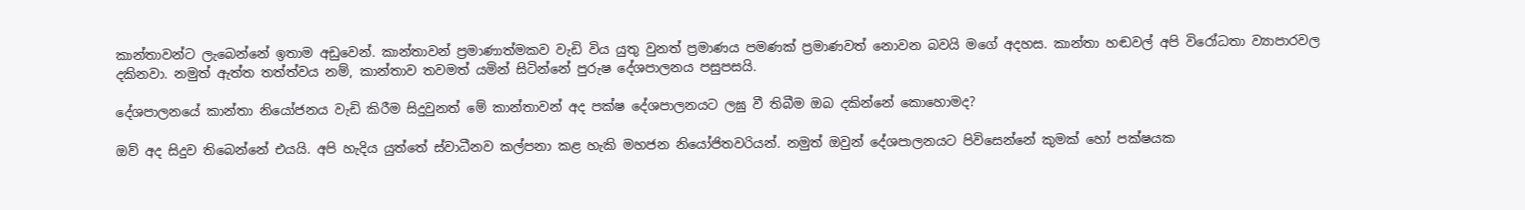කාන්තාවන්ට ලැබෙන්නේ ඉතාම අඩුවෙන්. කාන්තාවන් ප්‍රමාණාත්මකව වැඩි විය යුතු වුනත් ප්‍රමාණය පමණක් ප්‍රමාණවත් නොවන බවයි මගේ අදහස. කාන්තා හඬවල් අපි විරෝධතා ව්‍යාපාරවල දකිනවා. නමුත් ඇත්ත තත්ත්වය නම්, කාන්තාව තවමත් යමින් සිටින්නේ පුරුෂ දේශපාලනය පසුපසයි.

දේශපාලනයේ කාන්තා නියෝජනය වැඩි කිරීම සිදුවුනත් මේ කාන්තාවන් අද පක්ෂ දේශපාලනයට ලඝු වී තිබීම ඔබ දකින්නේ කොහොමද?

ඔව් අද සිදුව තිබෙන්නේ එයයි. අපි හැදිය යුත්තේ ස්වාධීනව කල්පනා කළ හැකි මහජන නියෝජිතවරියන්. නමුත් ඔවුන් දේශපාලනයට පිවිසෙන්නේ කුමක් හෝ පක්ෂයක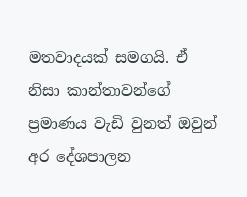මතවාදයක් සමගයි. ඒ නිසා කාන්තාවන්ගේ ප්‍රමාණය වැඩි වුනත් ඔවුන් අර දේශපාලන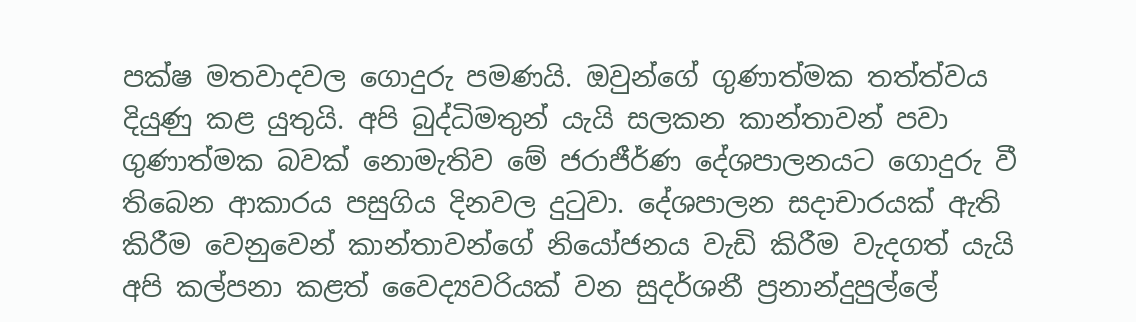පක්ෂ මතවාදවල ගොදුරු පමණයි. ඔවුන්ගේ ගුණාත්මක තත්ත්වය දියුණු කළ යුතුයි. අපි බුද්ධිමතුන් යැයි සලකන කාන්තාවන් පවා ගුණාත්මක බවක් නොමැතිව මේ ජරාජීර්ණ දේශපාලනයට ගොදුරු වී තිබෙන ආකාරය පසුගිය දිනවල දුටුවා. දේශපාලන සදාචාරයක් ඇති කිරීම වෙනුවෙන් කාන්තාවන්ගේ නියෝජනය වැඩි කිරීම වැදගත් යැයි අපි කල්පනා කළත් වෛද්‍යවරියක් වන සුදර්ශනී ප්‍රනාන්දුපුල්ලේ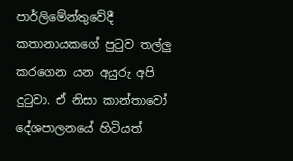පාර්ලිමේන්තුවේදී කතානායකගේ පුටුව තල්ලු කරගෙන යන අයුරු අපි දුටුවා. ඒ නිසා කාන්තාවෝ දේශපාලනයේ හිටියත්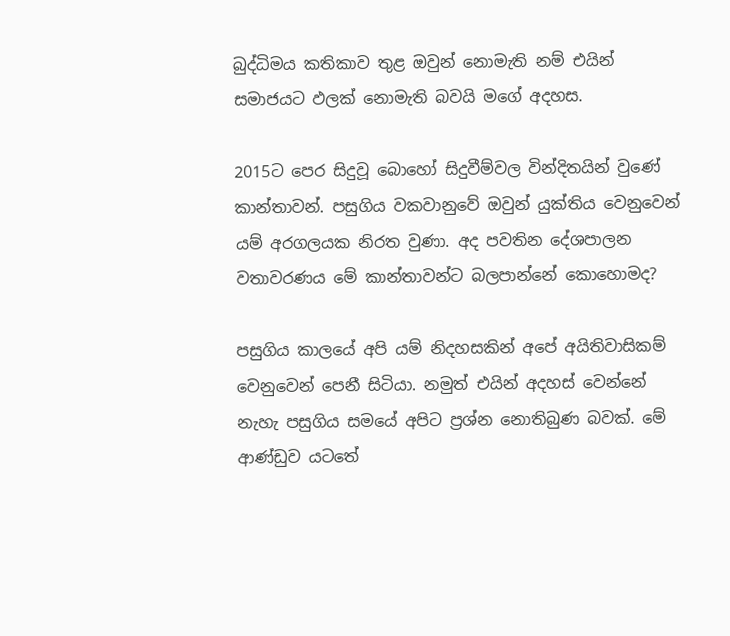බුද්ධිමය කතිකාව තුළ ඔවුන් නොමැති නම් එයින් සමාජයට ඵලක් නොමැති බවයි මගේ අදහස.

2015ට පෙර සිදුවූ බොහෝ සිදුවීම්වල වින්දිතයින් වුණේ කාන්තාවන්. පසුගිය වකවානුවේ ඔවුන් යුක්තිය වෙනුවෙන් යම් අරගලයක නිරත වුණා. අද පවතින දේශපාලන වතාවරණය මේ කාන්තාවන්ට බලපාන්නේ කොහොමද?

පසුගිය කාලයේ අපි යම් නිදහසකින් අපේ අයිතිවාසිකම් වෙනුවෙන් පෙනී සිටියා. නමුත් එයින් අදහස් වෙන්නේ නැහැ පසුගිය සමයේ අපිට ප්‍රශ්න නොතිබුණ බවක්. මේ ආණ්ඩුව යටතේ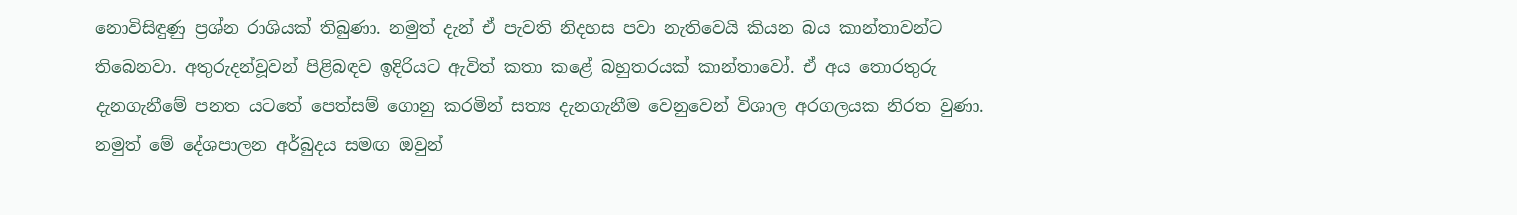නොවිසිඳුණු ප්‍රශ්න රාශියක් තිබුණා. නමුත් දැන් ඒ පැවති නිදහස පවා නැතිවෙයි කියන බය කාන්තාවන්ට තිබෙනවා. අතුරුදන්වූවන් පිළිබඳව ඉදිරියට ඇවිත් කතා කළේ බහුතරයක් කාන්තාවෝ. ඒ අය තොරතුරු දැනගැනීමේ පනත යටතේ පෙත්සම් ගොනු කරමින් සත්‍ය දැනගැනීම වෙනුවෙන් විශාල අරගලයක නිරත වුණා. නමුත් මේ දේශපාලන අර්බුදය සමඟ ඔවුන්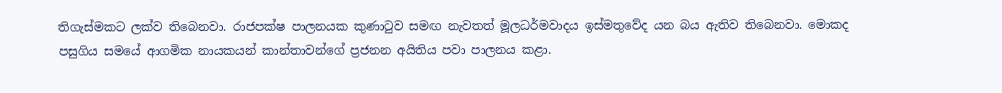තිගැස්මකට ලක්ව තිබෙනවා. රාජපක්ෂ පාලනයක කුණාටුව සමඟ නැවතත් මූලධර්මවාදය ඉස්මතුවේද යන බය ඇතිව තිබෙනවා. මොකද පසුගිය සමයේ ආගමික නායකයන් කාන්තාවන්ගේ ප්‍රජනන අයිතිය පවා පාලනය කළා.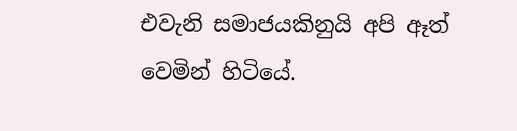එවැනි සමාජයකිනුයි අපි ඈත් වෙමින් හිටියේ.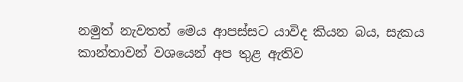නමුත් නැවතත් මෙය ආපස්සට යාවිද කියන බය, සැකය කාන්තාවන් වශයෙන් අප තුළ ඇතිව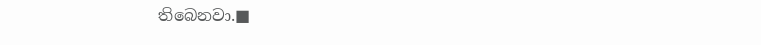තිබෙනවා.■